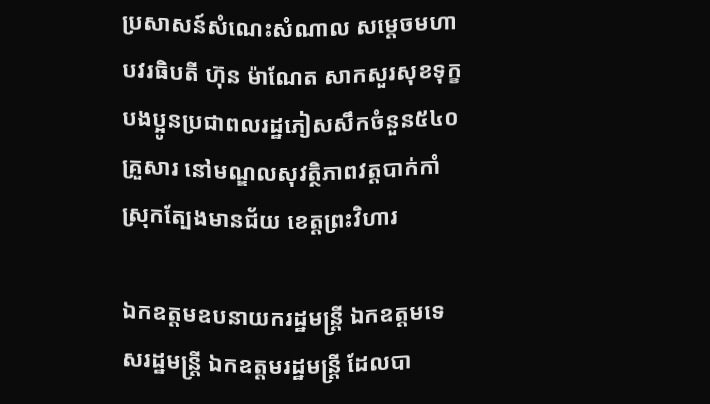ប្រសាសន៍សំណេះសំណាល សម្តេចមហាបវរធិបតី ហ៊ុន ម៉ាណែត សាកសួរសុខទុក្ខបងប្អូនប្រជាពលរដ្ឋភៀសសឹកចំនួន៥៤០គ្រួសារ នៅមណ្ឌលសុវត្ថិភាពវត្តបាក់កាំ ស្រុកត្បែងមានជ័យ ខេត្តព្រះវិហារ

ឯកឧត្តមឧបនាយករដ្ឋមន្រ្តី ឯកឧត្តមទេសរដ្ឋមន្រ្តី ឯកឧត្តមរដ្ឋមន្រ្តី ដែលបា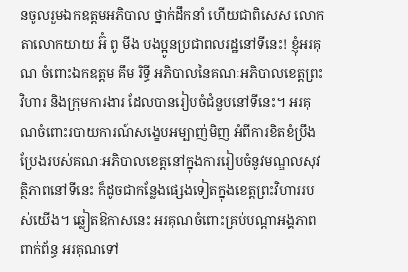នចូលរួមឯកឧត្តមអភិបាល ថ្នាក់ដឹកនាំ ហើយជាពិសេស លោកតាលោកយាយ អ៊ំ ពូ មីង បងប្អូនប្រជាពលរដ្ឋនៅទីនេះ! ខ្ញុំអរគុណ ចំពោះឯកឧត្តម គឹម រិទ្ធី អភិបាលនៃគណៈអភិបាលខេត្តព្រះវិហារ និងក្រុមការងារ ដែលបានរៀបចំជំនួបនៅទីនេះ។ អរគុណចំពោះរបាយការណ៍សង្ខេបអម្បាញ់មិញ អំពីការខិតខំប្រឹងប្រែងរបស់គណៈអភិបាលខេត្តនៅក្នុងការរៀបចំនូវមណ្ឌលសុវត្ថិភាពនៅទីនេះ ក៏ដូចជាកន្លែងផ្សេងទៀតក្នុងខេត្តព្រះវិហាររបស់យើង។ ឆ្លៀតឱកាសនេះ អរគុណចំពោះគ្រប់បណ្ដាអង្គភាពពាក់ព័ន្ធ អរគុណទៅ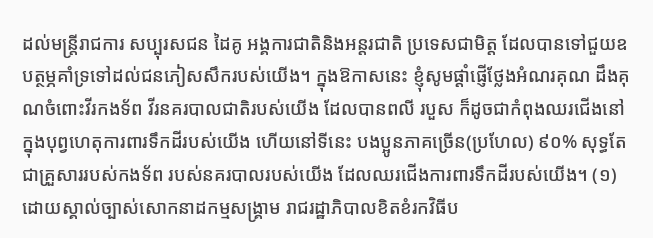ដល់មន្រ្តីរាជការ សប្បុរសជន ដៃគូ អង្គការជាតិនិងអន្តរជាតិ ប្រទេសជាមិត្ត ដែលបានទៅជួយឧបត្ថម្ភគាំទ្រទៅដល់ជនភៀសសឹករបស់យើង។ ក្នុងឱកាសនេះ ខ្ញុំសូមផ្ដាំផ្ញើថ្លែងអំណរគុណ ដឹងគុណចំពោះវីរកងទ័ព វីរនគរបាលជាតិរបស់យើង ដែលបានពលី របួស ក៏ដូចជាកំពុងឈរជើងនៅក្នុងបុព្វហេតុការពារទឹកដីរបស់យើង ហើយនៅទីនេះ បងប្អូនភាគច្រើន(ប្រហែល) ៩០% សុទ្ធតែជាគ្រួសាររបស់កងទ័ព របស់នគរបាលរបស់យើង ដែលឈរជើងការពារទឹកដីរបស់យើង។ (១) ដោយស្គាល់ច្បាស់សោកនាដកម្មសង្រ្គាម រាជរដ្ឋាភិបាលខិតខំរកវិធីប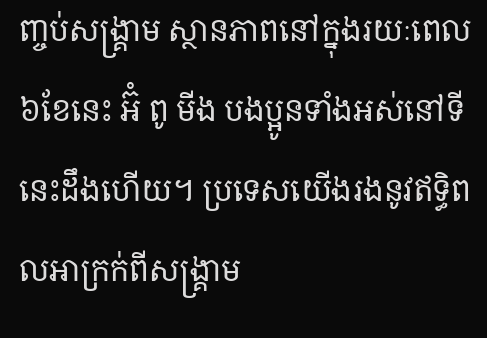ញ្ចប់សង្រ្គាម ស្ថានភាពនៅក្នុងរយៈពេល ៦ខែនេះ អ៊ំ ពូ មីង បងប្អូនទាំងអស់នៅទីនេះដឹងហើយ។ ប្រទេសយើងរងនូវឥទ្ធិពលអាក្រក់ពីសង្រ្គាម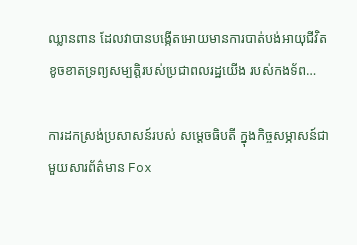ឈ្លានពាន ដែលវាបានបង្កើតអោយមានការបាត់បង់អាយុជីវិត ខូចខាតទ្រព្យសម្បត្តិរបស់ប្រជាពលរដ្ឋយើង របស់កងទ័ព…

ការដកស្រង់ប្រសាសន៍របស់ សម្ដេចធិបតី ក្នុងកិច្ចសម្ភាសន៍ជាមួយសារព័ត៌មាន Fox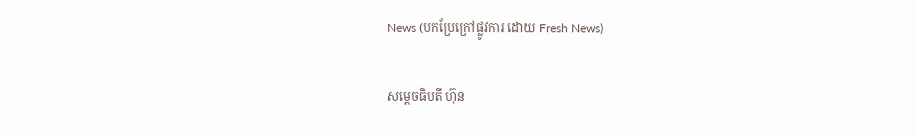News (បកប្រែក្រៅផ្លូវការ ដោយ Fresh News)

សម្តេចធិបតី ហ៊ុន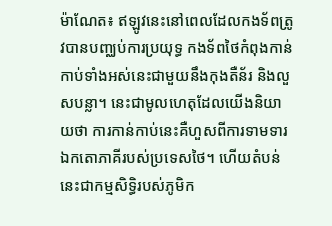ម៉ាណែត៖ ឥឡូវនេះនៅពេលដែលកងទ័ពត្រូវបានបញ្ឈប់ការប្រយុទ្ធ កងទ័ពថៃកំពុងកាន់កាប់ទាំងអស់នេះជាមួយនឹងកុងតឺន័រ និងលួសបន្លា។ នេះជាមូលហេតុដែលយើងនិយាយថា ការកាន់កាប់នេះគឺហួសពីការទាមទារឯកតោភាគីរបស់ប្រទេសថៃ។ ហើយតំបន់នេះជាកម្មសិទ្ធិរបស់ភូមិក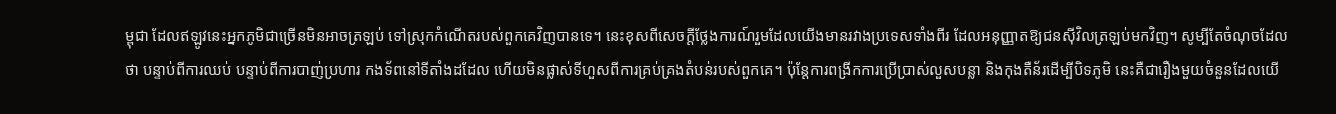ម្ពុជា ដែលឥឡូវនេះអ្នកភូមិជាច្រើនមិនអាចត្រឡប់ ទៅស្រុកកំណើតរបស់ពួកគេវិញបានទេ។ នេះខុសពីសេចក្តីថ្លែងការណ៍រួមដែលយើងមានរវាងប្រទេសទាំងពីរ ដែលអនុញ្ញាតឱ្យជនស៊ីវិលត្រឡប់មកវិញ។ សូម្បីតែចំណុចដែលថា បន្ទាប់ពីការឈប់ បន្ទាប់ពីការបាញ់ប្រហារ កងទ័ពនៅទីតាំងដដែល ហើយមិនផ្លាស់ទីហួសពីការគ្រប់គ្រងតំបន់របស់ពួកគេ។ ប៉ុន្តែការពង្រីកការប្រើប្រាស់លួសបន្លា និងកុងតឺន័រដើម្បីបិទភូមិ នេះគឺជារឿងមួយចំនួនដែលយើ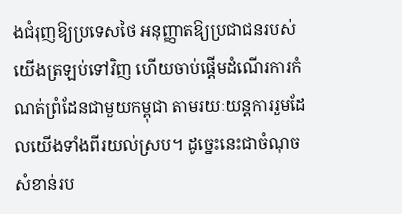ងជំរុញឱ្យប្រទេសថៃ អនុញ្ញាតឱ្យប្រជាជនរបស់យើងត្រឡប់ទៅវិញ ហើយចាប់ផ្តើមដំណើរការកំណត់ព្រំដែនជាមួយកម្ពុជា តាមរយៈយន្តការរួមដែលយើងទាំងពីរយល់ស្រប។ ដូច្នេះនេះជាចំណុចសំខាន់រប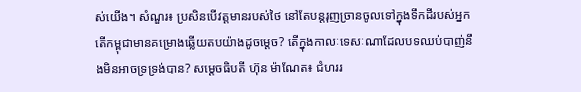ស់យើង។ សំណួរ៖ ប្រសិនបើវត្តមានរបស់ថៃ នៅតែបន្តរុញច្រានចូលទៅក្នុងទឹកដីរបស់អ្នក តើកម្ពុជាមានគម្រោងឆ្លើយតបយ៉ាងដូចម្តេច? តើក្នុងកាលៈទេសៈណាដែលបទឈប់បាញ់នឹងមិនអាចទ្រទ្រង់បាន? សម្តេចធិបតី ហ៊ុន ម៉ាណែត៖ ជំហររ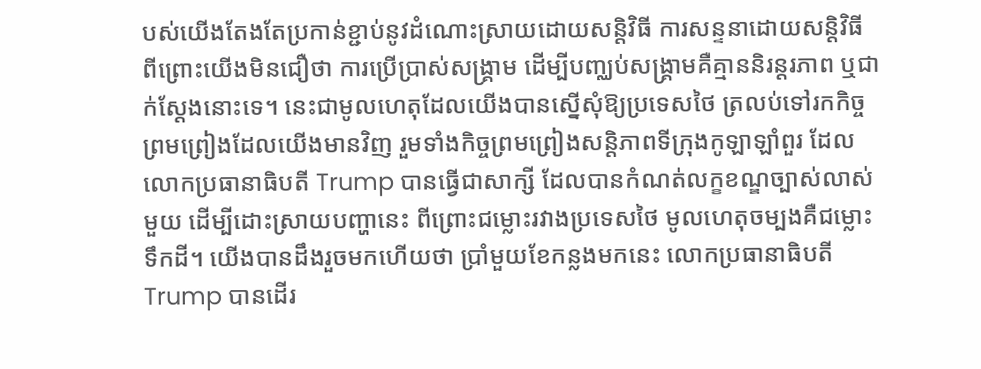បស់យើងតែងតែប្រកាន់ខ្ជាប់នូវដំណោះស្រាយដោយសន្តិវិធី ការសន្ទនាដោយសន្តិវិធី ពីព្រោះយើងមិនជឿថា ការប្រើប្រាស់សង្គ្រាម ដើម្បីបញ្ឈប់សង្គ្រាមគឺគ្មាននិរន្តរភាព ឬជាក់ស្តែងនោះទេ។ នេះជាមូលហេតុដែលយើងបានស្នើសុំឱ្យប្រទេសថៃ ត្រលប់ទៅរកកិច្ចព្រមព្រៀងដែលយើងមានវិញ រួមទាំងកិច្ចព្រមព្រៀងសន្តិភាពទីក្រុងកូឡាឡាំពួរ ដែលលោកប្រធានាធិបតី Trump បានធ្វើជាសាក្សី ដែលបានកំណត់លក្ខខណ្ឌច្បាស់លាស់មួយ ដើម្បីដោះស្រាយបញ្ហានេះ ពីព្រោះជម្លោះរវាងប្រទេសថៃ មូលហេតុចម្បងគឺជម្លោះទឹកដី។ យើងបានដឹងរួចមកហើយថា ប្រាំមួយខែកន្លងមកនេះ លោកប្រធានាធិបតី Trump បានដើរ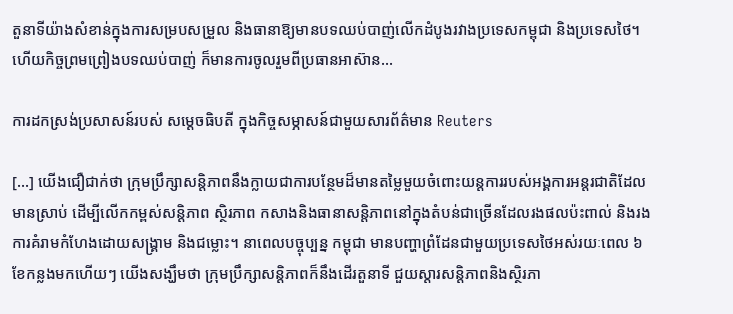តួនាទីយ៉ាងសំខាន់ក្នុងការសម្របសម្រួល និងធានាឱ្យមានបទឈប់បាញ់លើកដំបូងរវាងប្រទេសកម្ពុជា និងប្រទេសថៃ។ ហើយកិច្ចព្រមព្រៀងបទឈប់បាញ់ ក៏មានការចូលរួមពីប្រធានអាស៊ាន…

ការដកស្រង់ប្រសាសន៍របស់ សម្ដេចធិបតី ក្នុងកិច្ចសម្ភាសន៍ជាមួយសារព័ត៌មាន Reuters

[…] យើងជឿជាក់ថា ក្រុមប្រឹក្សាសន្តិភាពនឹងក្លាយជាការបន្ថែមដ៏មានតម្លៃមួយចំពោះយន្តការរបស់អង្គការអន្តរជាតិដែលមានស្រាប់ ដើម្បីលើកកម្ពស់សន្តិភាព ស្ថិរភាព កសាងនិងធានាសន្តិភាពនៅក្នុងតំបន់ជាច្រើនដែលរងផលប៉ះពាល់ និងរងការគំរាមកំហែងដោយសង្គ្រាម និងជម្លោះ។ នាពេលបច្ចុប្បន្ន កម្ពុជា មានបញ្ហាព្រំដែនជាមួយប្រទេសថៃអស់រយៈពេល ៦ខែកន្លងមកហើយៗ យើងសង្ឃឹមថា ក្រុមប្រឹក្សាសន្តិភាពក៏នឹងដើរតួនាទី ជួយស្តារសន្តិភាពនិងស្ថិរភា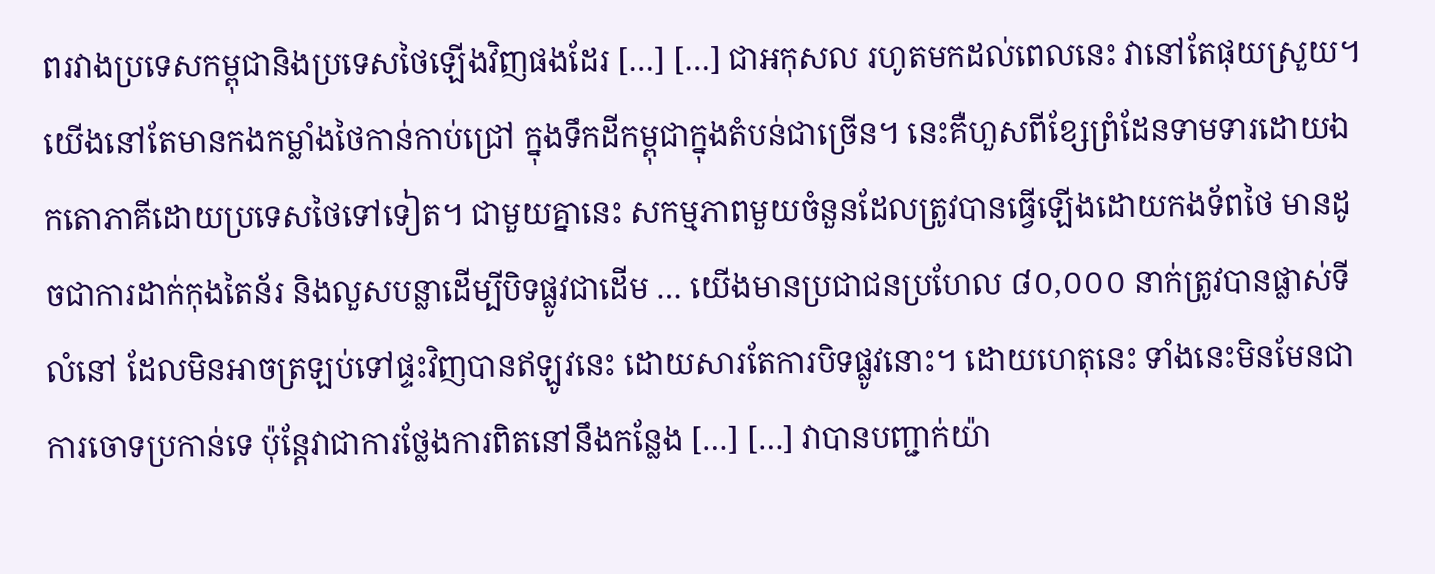ពរវាងប្រទេសកម្ពុជានិងប្រទេសថៃឡើងវិញផងដែរ […] […] ជាអកុសល រហូតមកដល់ពេលនេះ វានៅតែផុយស្រួយ។ យើងនៅតែមានកងកម្លាំងថៃកាន់កាប់ជ្រៅ ក្នុងទឹកដីកម្ពុជាក្នុងតំបន់ជាច្រើន។ នេះគឺហួសពីខ្សែព្រំដែនទាមទារដោយឯកតោភាគីដោយប្រទេសថៃទៅទៀត។ ជាមួយគ្នានេះ សកម្មភាពមួយចំនួនដែលត្រូវបានធ្វើឡើងដោយកងទ័ពថៃ មានដូចជាការដាក់កុងតៃន័រ និងលួសបន្លាដើម្បីបិទផ្លូវជាដើម … យើងមានប្រជាជនប្រហែល ៨០,០០០ នាក់ត្រូវបានផ្លាស់ទីលំនៅ ដែលមិនអាចត្រឡប់ទៅផ្ទះវិញបានឥឡូវនេះ ដោយសារតែការបិទផ្លូវនោះ។ ដោយហេតុនេះ ទាំងនេះមិនមែនជាការចោទប្រកាន់ទេ ប៉ុន្តែវាជាការថ្លែងការពិតនៅនឹងកន្លែង […] […] វាបានបញ្ជាក់យ៉ា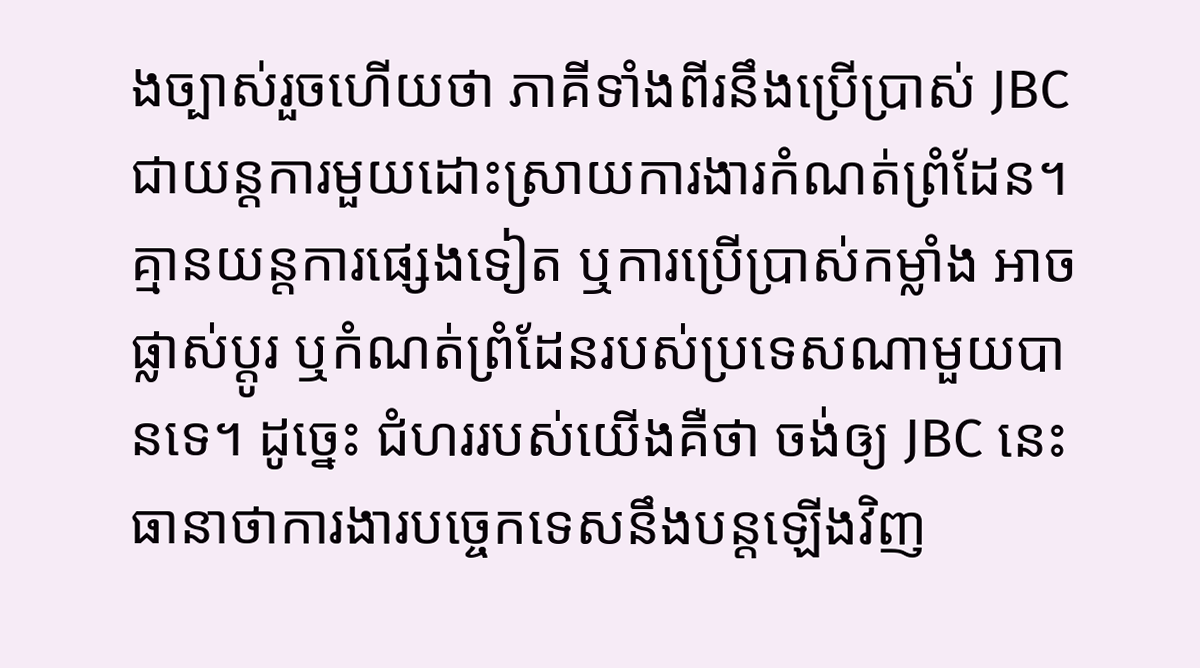ងច្បាស់រួចហើយថា ភាគីទាំងពីរនឹងប្រើប្រាស់ JBC ជាយន្តការមួយដោះស្រាយការងារកំណត់ព្រំដែន។ គ្មានយន្តការផ្សេងទៀត ឬការប្រើប្រាស់កម្លាំង អាច ផ្លាស់ប្តូរ ឬកំណត់ព្រំដែនរបស់ប្រទេសណាមួយបានទេ។ ដូច្នេះ ជំហររបស់យើងគឺថា ចង់ឲ្យ JBC នេះ ធានាថាការងារបច្ចេកទេសនឹងបន្តឡើងវិញ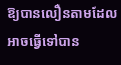ឱ្យបានលឿនតាមដែលអាចធ្វើទៅបាន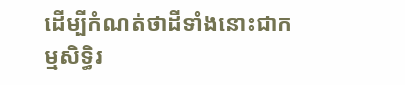ដើម្បីកំណត់ថាដីទាំងនោះជាកម្មសិទ្ធិរ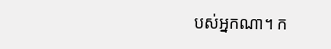បស់អ្នកណា។ ក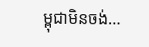ម្ពុជាមិនចង់…